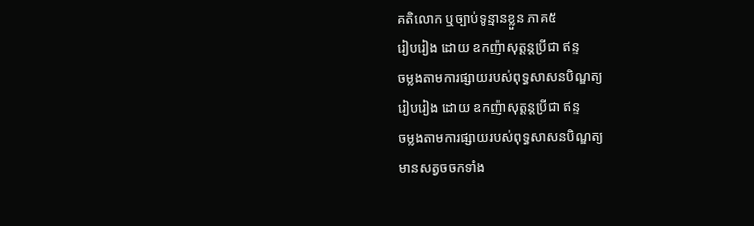គតិលោក ឬច្បាប់ទូន្មានខ្លួន ភាគ៥
រៀបរៀង ដោយ ឧកញ៉ាសុត្ដន្ដប្រីជា ឥន្ទ
ចម្លងតាមការផ្សាយរបស់ពុទ្ធសាសនបិណ្ឌត្យ
រៀបរៀង ដោយ ឧកញ៉ាសុត្ដន្ដប្រីជា ឥន្ទ
ចម្លងតាមការផ្សាយរបស់ពុទ្ធសាសនបិណ្ឌត្យ
មានសត្វចចកទាំង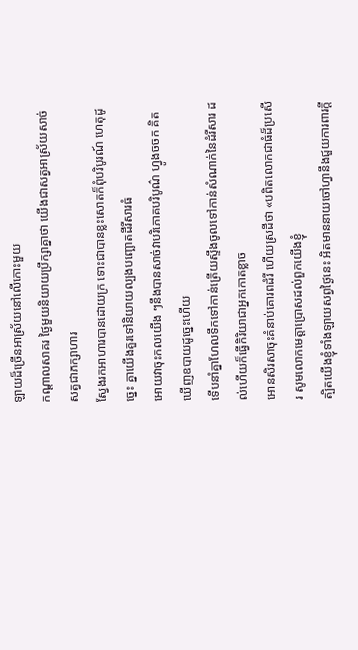ឡាយដ៏ច្រើនអាស្រ័យនៅលើកោះមួយ
កណ្ដាលសាគរ ថ្ងៃមួយនិយាយប្រឹក្សាគ្នាថា យើងជាសត្វអាស្រ័យសាច់សត្វជាភក្សាហារ
ស្វែងរកអាហារបានដោយក្រ ទោះជាបានខ្លះសោតក៏ពុំបរិបូរណ៍ ហេតុដូច្នេះ គ្នាយើងគួរទៅនិយាយល្បងបញ្ឆោតដីរីសារធំ
អោយវាចុះកលយើង ៗនឹងបានសាច់វាបរិភោគបរិបូណ៌ ហ្វូងចចក គិតឃើញឧបាយដូច្នេះហើយ
ទើបនាំគ្នាហែលទឹកទៅកាន់ត្រើយស្ទឹងចូលទៅកាន់សំណាក់នៃដំរីសារ ដល់ហើយក៏ធ្វើកិរិយាជាអ្នកកោតខ្លាច
អោនសិរសាចុះគំនាប់គោរពដំរី ហើយស្រដីថា «បពិតលោកជាធំដ៏ប្រសើរ សូមលោកមេត្ដាប្រោសដល់ពួកយើងខ្ញុំ
ត្បិតយើងខ្ញុំទាំងឡាយសព្វថ្ងៃនេះ អិតមាននាយចៅហ្វានឹងជួយការពារក្ដី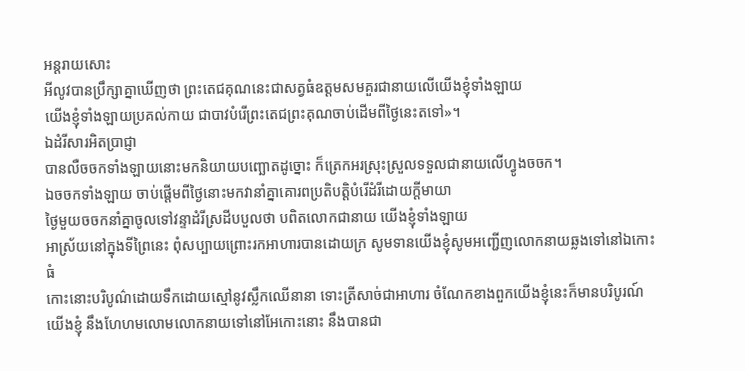អន្ដរាយសោះ
អីលូវបានប្រឹក្សាគ្នាឃើញថា ព្រះតេជគុណនេះជាសត្វធំឧត្ដមសមគួរជានាយលើយើងខ្ញុំទាំងឡាយ
យើងខ្ញុំទាំងឡាយប្រគល់កាយ ជាបាវបំរើព្រះតេជព្រះគុណចាប់ដើមពីថ្ងៃនេះតទៅ»។
ឯដំរីសារអិតប្រាជ្ញា
បានលឺចចកទាំងឡាយនោះមកនិយាយបញ្ឆោតដូច្នោះ ក៏ត្រេកអរស្រុះស្រួលទទួលជានាយលើហ្វូងចចក។
ឯចចកទាំងឡាយ ចាប់ផ្ដើមពីថ្ងៃនោះមកវានាំគ្នាគោរពប្រតិបត្ដិបំរើដំរីដោយក្ដីមាយា
ថ្ងៃមួយចចកនាំគ្នាចូលទៅវន្ទាដំរីស្រដីបបួលថា បពិតលោកជានាយ យើងខ្ញុំទាំងឡាយ
អាស្រ័យនៅក្នុងទីព្រៃនេះ ពុំសប្បាយព្រោះរកអាហារបានដោយក្រ សូមទានយើងខ្ញុំសូមអញ្ជើញលោកនាយឆ្លងទៅនៅឯកោះធំ
កោះនោះបរិបូណ៌ដោយទឹកដោយស្មៅនូវស្លឹកឈើនានា ទោះត្រីសាច់ជាអាហារ ចំណែកខាងពួកយើងខ្ញុំនេះក៏មានបរិបូរណ៍
យើងខ្ញុំ នឹងហែហមលោមលោកនាយទៅនៅអែកោះនោះ នឹងបានជា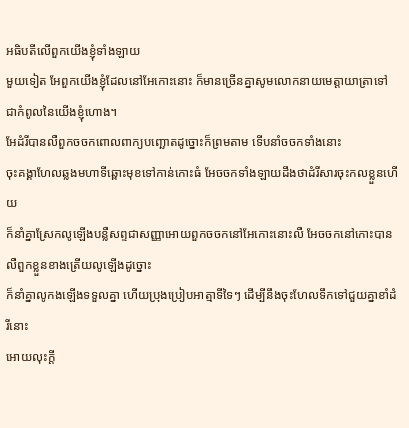អធិបតីលើពួកយើងខ្ញុំទាំងឡាយ
មួយទៀត អែពួកយើងខ្ញុំដែលនៅអែកោះនោះ ក៏មានច្រើនគ្នាសូមលោកនាយមេត្ដាយាតា្រទៅជាកំពូលនៃយើងខ្ញុំហោង។
អែដំរីបានលឺពួកចចកពោលពាក្យបញ្ឆោតដូច្នោះក៏ព្រមតាម ទើបនាំចចកទាំងនោះ
ចុះគង្គាហែលឆ្លងមហាទីឆ្ពោះមុខទៅកាន់កោះធំ អែចចកទាំងឡាយដឹងថាដំរីសារចុះកលខ្លួនហើយ
ក៏នាំគ្នាស្រែកលូឡើងបន្លឺសព្ទជាសញ្ញាអោយពួកចចកនៅអែកោះនោះលឺ អែចចកនៅកោះបានលឺពួកខ្លួនខាងត្រើយលូឡើងដូច្នោះ
ក៏នាំគ្នាលូកងឡើងទទួលគ្នា ហើយប្រុងប្រៀបអាត្មាទីទៃៗ ដើម្បីនឹងចុះហែលទឹកទៅជួយគ្នាខាំដំរីនោះ
អោយលុះក្ដី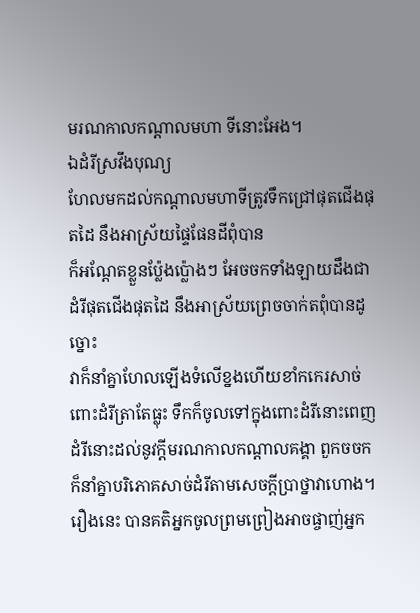មរណកាលកណ្ដាលមហា ទីនោះអែង។
ឯដំរីស្រវឹងបុណ្យ
ហែលមកដល់កណ្ដាលមហាទីត្រូវទឹកជ្រៅផុតជើងផុតដៃ នឹងអាស្រ័យផ្ទៃផែនដីពុំបាន
ក៏អណ្ដែតខ្លួនប៉្លែងប្ល៉ោងៗ អែចចកទាំងឡាយដឹងជាដំរីផុតជើងផុតដៃ នឹងអាស្រ័យព្រេចចាក់តពុំបានដូច្នោះ
វាក៏នាំគ្នាហែលឡើងទំលើខ្នងហើយខាំកកេរសាច់ពោះដំរីត្រាតែធ្លុះ ទឹកក៏ចូលទៅក្នុងពោះដំរីនោះពេញ
ដំរីនោះដល់នូវក្ដីមរណកាលកណ្ដាលគង្គា ពួកចចកក៏នាំគ្នាបរិភោគសាច់ដំរីតាមសេចក្ដីប្រាថ្នាវាហោង។
រឿងនេះ បានគតិអ្នកចូលព្រមព្រៀងអាចផ្ចាញ់អ្នក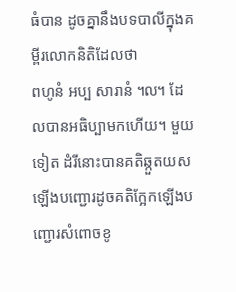ធំបាន ដូចគ្នានឹងបទបាលីក្នុងគម្ពីរលោកនិតិដែលថា
ពហូនំ អប្ប សារានំ ៘ ដែលបានអធិប្បាមកហើយ។ មួយទៀត ដំរីនោះបានគតិឆ្កួតយសឡើងបញ្ជោរដូចគតិក្អែកឡើងបញ្ជោរសំពោចខូ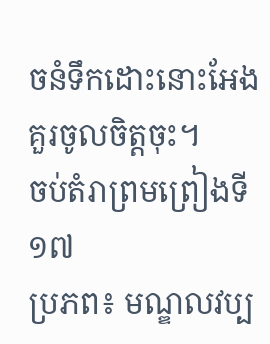ចនំទឹកដោះនោះអែង
គួរចូលចិត្ដចុះ។
ចប់តំរាព្រមព្រៀងទី១៧
ប្រភព៖ មណ្ឌលវប្ប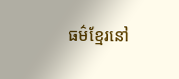ធម៌ខ្មែរនៅ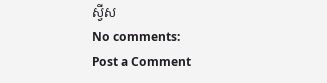ស្វីស
No comments:
Post a Comment